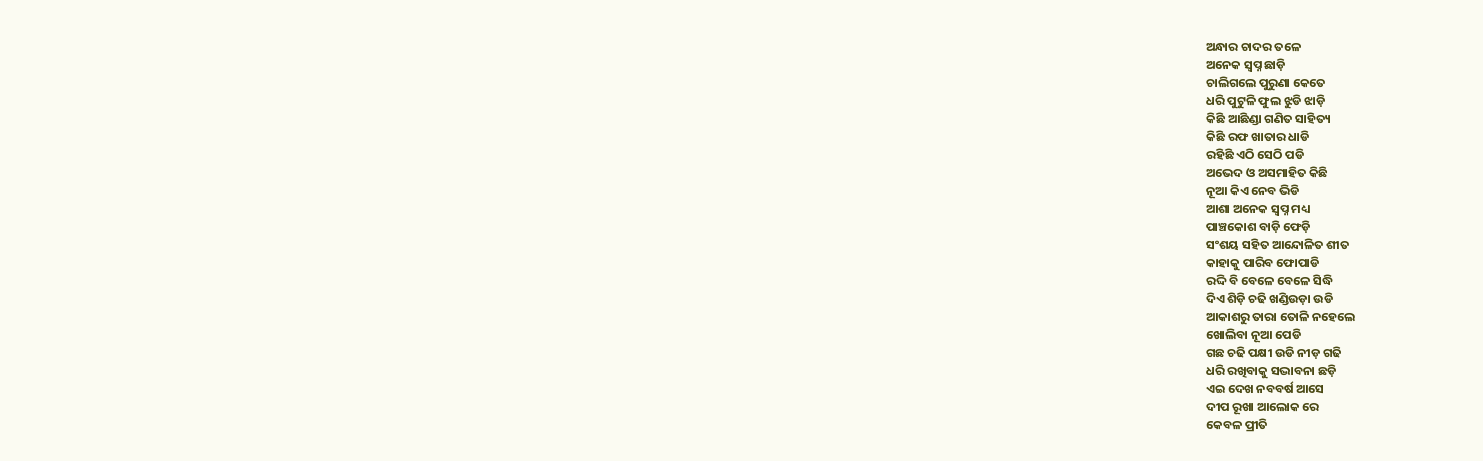ଅନ୍ଧାର ଚାଦର ତଳେ
ଅନେକ ସ୍ବପ୍ନ ଛାଡ଼ି
ଚାଲିଗଲେ ପୁରୁଣା କେତେ
ଧରି ପୁଟୁଳି ଫୁଲ ଝୁଡି ଝାଡ଼ି
କିଛି ଆଛିଣ୍ଡା ଗଣିତ ସାହିତ୍ୟ
କିଛି ରଫ ଖାତାର ଧାଡି
ରହିଛି ଏଠି ସେଠି ପଡି
ଅଭେଦ ଓ ଅସମାହିତ କିଛି
ନୂଆ କିଏ ନେବ ଭିଡି
ଆଶା ଅନେକ ସ୍ବପ୍ନ ମଧ୍ୟ
ପାଞ୍ଚକୋଶ ବାଡ଼ି ଫେଡ଼ି
ସଂଶୟ ସହିତ ଆନ୍ଦୋଳିତ ଶୀତ
କାହାକୁ ପାରିବ ଫୋପାଡି
ରଦ୍ଦି ବି ବେଳେ ବେଳେ ସିଦ୍ଧି
ଦିଏ ଶିଡ଼ି ଚଢି ଖଣ୍ଡିଉଡ଼ା ଉଡି
ଆକାଶରୁ ତାରା ତୋଳି ନହେଲେ
ଖୋଲିବା ନୂଆ ପେଡି
ଗଛ ଚଢି ପକ୍ଷୀ ଉଡି ନୀଡ଼ ଗଢି
ଧରି ରଖିବାକୁ ସଦ୍ଭାବନା ଛଡ଼ି
ଏଇ ଦେଖ ନବବର୍ଷ ଆସେ
ଦୀପ ରୂଖା ଆଲୋକ ରେ
କେବଳ ପ୍ରୀତି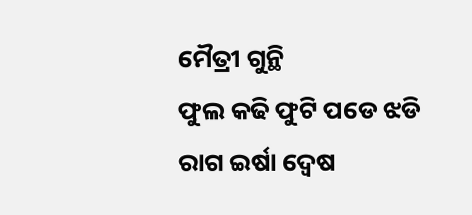ମୈତ୍ରୀ ଗୁନ୍ଥି
ଫୁଲ କଢି ଫୁଟି ପଡେ ଝଡି
ରାଗ ଇର୍ଷା ଦ୍ୱେଷ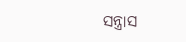ସନ୍ତ୍ରାସ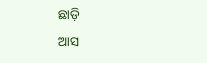ଛାଡ଼ି
ଆସ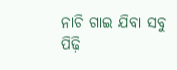ନାଚି ଗାଇ ଯିବା ସବୁ ପିଢ଼ି